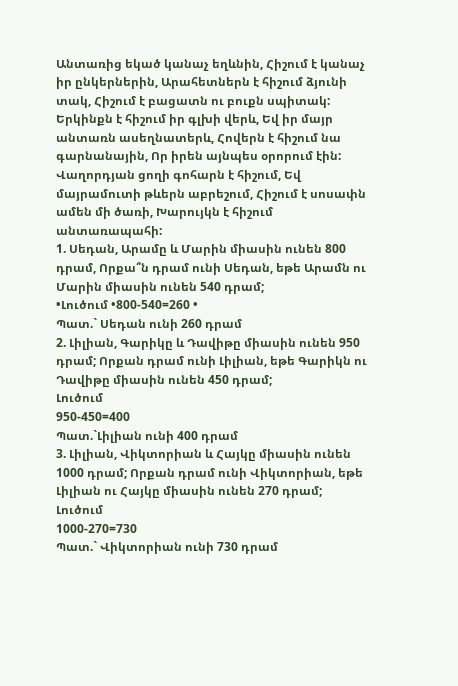Անտառից եկած կանաչ եղևնին, Հիշում է կանաչ իր ընկերներին, Արահետներն է հիշում ձյունի տակ, Հիշում է բացատն ու բուքն սպիտակ: Երկինքն է հիշում իր գլխի վերև, Եվ իր մայր անտառն ասեղնատերև, Հովերն է հիշում նա գարնանային, Որ իրեն այնպես օրորում էին:
Վաղորդյան ցողի գոհարն է հիշում, Եվ մայրամուտի թևերն աբրեշում, Հիշում է սոսափն ամեն մի ծառի, Խարույկն է հիշում անտառապահի:
1. Սեդան, Արամը և Մարին միասին ունեն 800 դրամ, Որքա՞ն դրամ ունի Սեդան, եթե Արամն ու Մարին միասին ունեն 540 դրամ;
•Լուծում •800-540=260 •
Պատ.` Սեդան ունի 260 դրամ
2. Լիլիան, Գարիկը և Դավիթը միասին ունեն 950 դրամ; Որքան դրամ ունի Լիլիան, եթե Գարիկն ու Դավիթը միասին ունեն 450 դրամ;
Լուծում
950-450=400
Պատ.`Լիլիան ունի 400 դրամ
3. Լիլիան, Վիկտորիան և Հայկը միասին ունեն 1000 դրամ; Որքան դրամ ունի Վիկտորիան, եթե Լիլիան ու Հայկը միասին ունեն 270 դրամ;
Լուծում
1000-270=730
Պատ.` Վիկտորիան ունի 730 դրամ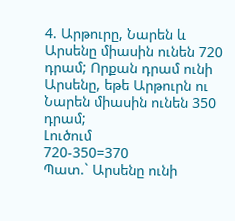4. Արթուրը, Նարեն և Արսենը միասին ունեն 720 դրամ; Որքան դրամ ունի Արսենը, եթե Արթուրն ու Նարեն միասին ունեն 350 դրամ;
Լուծում
720-350=370
Պատ.` Արսենը ունի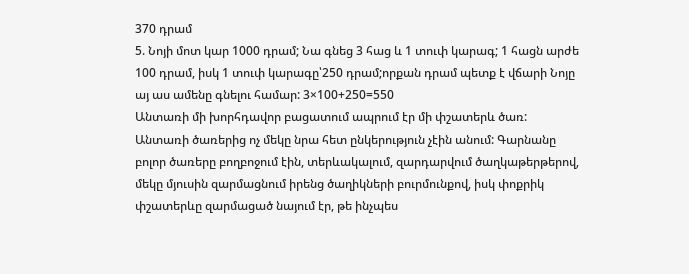370 դրամ
5. Նոյի մոտ կար 1000 դրամ; Նա գնեց 3 հաց և 1 տուփ կարագ; 1 հացն արժե 100 դրամ, իսկ 1 տուփ կարագը՝250 դրամ;որքան դրամ պետք է վճարի Նոյը այ աս ամենը գնելու համար: 3×100+250=550
Անտառի մի խորհդավոր բացատում ապրում էր մի փշատերև ծառ: Անտառի ծառերից ոչ մեկը նրա հետ ընկերություն չէին անում: Գարնանը բոլոր ծառերը բողբոջում էին, տերևակալում, զարդարվում ծաղկաթերթերով, մեկը մյուսին զարմացնում իրենց ծաղիկների բուրմունքով, իսկ փոքրիկ փշատերևը զարմացած նայում էր, թե ինչպես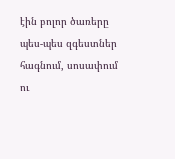էին բոլոր ծառերը պես-պես զգեստներ հագնում, սոսափում ու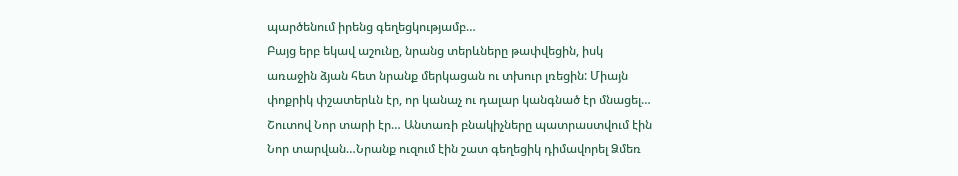պարծենում իրենց գեղեցկությամբ…
Բայց երբ եկավ աշունը, նրանց տերևները թափվեցին, իսկ առաջին ձյան հետ նրանք մերկացան ու տխուր լռեցին: Միայն փոքրիկ փշատերևն էր, որ կանաչ ու դալար կանգնած էր մնացել…
Շուտով Նոր տարի էր… Անտառի բնակիչները պատրաստվում էին Նոր տարվան…Նրանք ուզում էին շատ գեղեցիկ դիմավորել Ձմեռ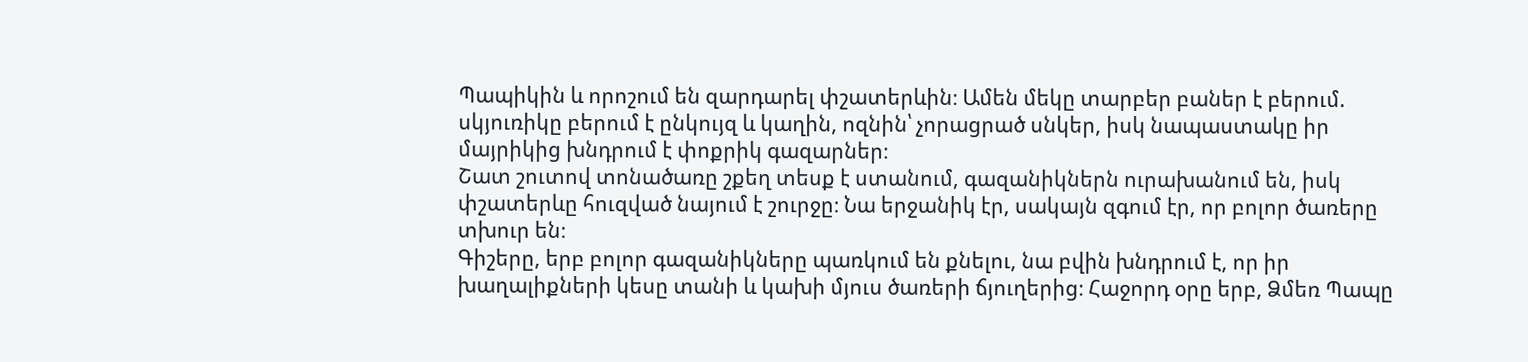Պապիկին և որոշում են զարդարել փշատերևին։ Ամեն մեկը տարբեր բաներ է բերում. սկյուռիկը բերում է ընկույզ և կաղին, ոզնին՝ չորացրած սնկեր, իսկ նապաստակը իր մայրիկից խնդրում է փոքրիկ գազարներ։
Շատ շուտով տոնածառը շքեղ տեսք է ստանում, գազանիկներն ուրախանում են, իսկ փշատերևը հուզված նայում է շուրջը։ Նա երջանիկ էր, սակայն զգում էր, որ բոլոր ծառերը տխուր են։
Գիշերը, երբ բոլոր գազանիկները պառկում են քնելու, նա բվին խնդրում է, որ իր խաղալիքների կեսը տանի և կախի մյուս ծառերի ճյուղերից։ Հաջորդ օրը երբ, Ձմեռ Պապը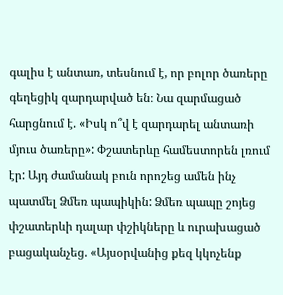գալիս է անտառ, տեսնում է, որ բոլոր ծառերը գեղեցիկ զարդարված են։ Նա զարմացած հարցնում է. «Իսկ ո՞վ է զարդարել անտառի մյուս ծառերը»: Փշատերևը համեստորեն լռում էր: Այդ ժամանակ բուն որոշեց ամեն ինչ պատմել Ձմեռ պապիկին: Ձմեռ պապը շոյեց փշատերևի դալար փշիկները և ուրախացած բացականչեց. «Այսօրվանից քեզ կկոչենք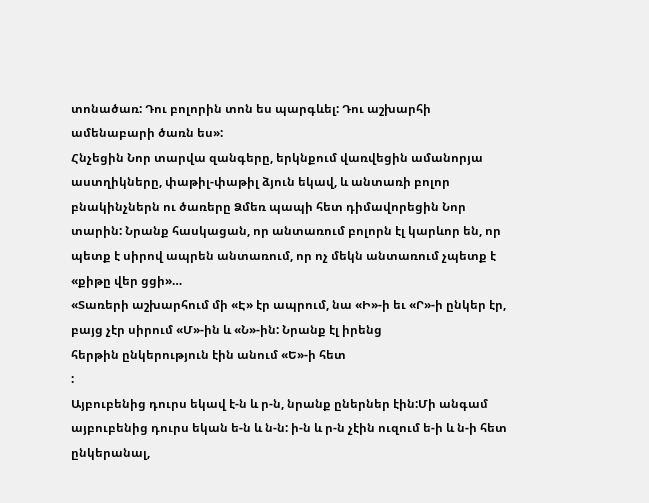տոնածառ: Դու բոլորին տոն ես պարգևել: Դու աշխարհի ամենաբարի ծառն ես»:
Հնչեցին Նոր տարվա զանգերը, երկնքում վառվեցին ամանորյա աստղիկները, փաթիլ-փաթիլ ձյուն եկավ, և անտառի բոլոր բնակինչներն ու ծառերը Ձմեռ պապի հետ դիմավորեցին Նոր տարին: Նրանք հասկացան, որ անտառում բոլորն էլ կարևոր են, որ պետք է սիրով ապրեն անտառում, որ ոչ մեկն անտառում չպետք է «քիթը վեր ցցի»…
«Տառերի աշխարհում մի «Է» էր ապրում, նա «Ի»-ի եւ «Ր»-ի ընկեր էր, բայց չէր սիրում «Մ»-ին և «Ն»-ին: Նրանք էլ իրենց
հերթին ընկերություն էին անում «Ե»-ի հետ
:
Այբուբենից դուրս եկավ է-ն և ր-ն, նրանք ըներներ էին:Մի անգամ այբուբենից դուրս եկան ե-ն և ն-ն: ի-ն և ր-ն չէին ուզում ե-ի և ն-ի հետ ընկերանալ,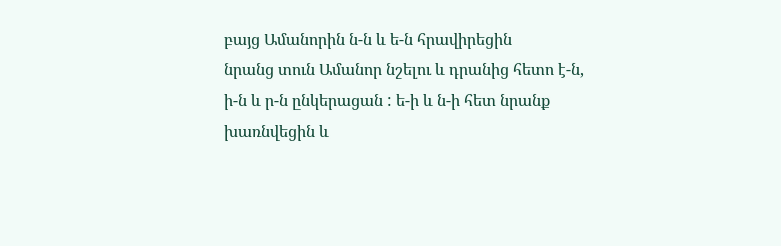բայց Ամանորին ն-ն և ե-ն հրավիրեցին
նրանց տուն Ամանոր նշելու և դրանից հետո է-ն,
ի-ն և ր-ն ընկերացան : ե-ի և ն-ի հետ նրանք խառնվեցին և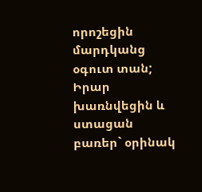որոշեցին մարդկանց օգուտ տան; Իրար խառնվեցին և ստացան բառեր` օրինակ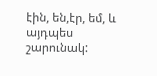էին, են,էր, եմ, և այդպես
շարունակ: